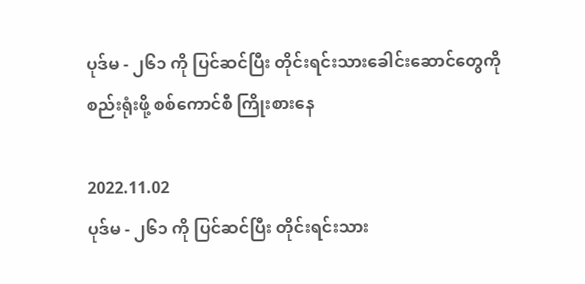ပုဒ်မ - ၂၆၁ ကို ပြင်ဆင်ပြီး တိုင်းရင်းသားခေါင်းဆောင်တွေကို စည်းရုံးဖို့ စစ်ကောင်စီ ကြိုးစားနေ

2022.11.02
ပုဒ်မ - ၂၆၁ ကို ပြင်ဆင်ပြီး တိုင်းရင်းသား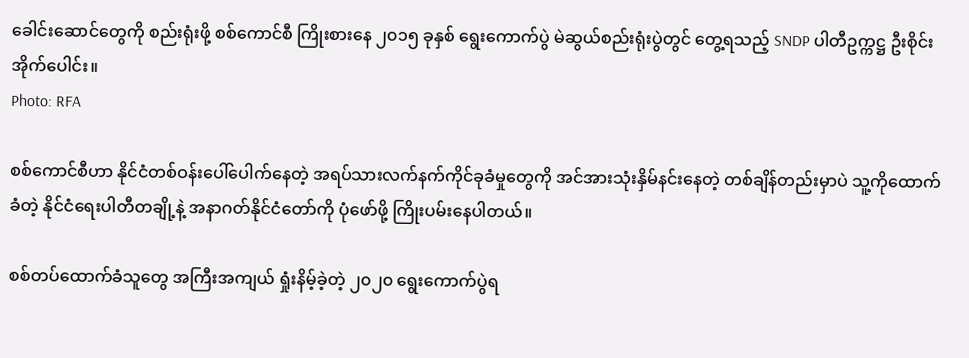ခေါင်းဆောင်တွေကို စည်းရုံးဖို့ စစ်ကောင်စီ ကြိုးစားနေ ၂၀၁၅ ခုနှစ် ရွေးကောက်ပွဲ မဲဆွယ်စည်းရုံးပွဲတွင် တွေ့ရသည့် SNDP ပါတီဥက္ကဋ္ဌ ဦးစိုင်းအိုက်ပေါင်း။
Photo: RFA

စစ်ကောင်စီဟာ နိုင်ငံတစ်ဝန်းပေါ်ပေါက်နေတဲ့ အရပ်သားလက်နက်ကိုင်ခုခံမှုတွေကို အင်အားသုံးနှိမ်နင်းနေတဲ့ တစ်ချိန်တည်းမှာပဲ သူ့ကိုထောက်ခံတဲ့ နိုင်ငံရေးပါတီတချို့နဲ့ အနာဂတ်နိုင်ငံတော်ကို ပုံဖော်ဖို့ ကြိုးပမ်းနေပါတယ်။

စစ်တပ်ထောက်ခံသူတွေ အကြီးအကျယ် ရှုံးနိမ့်ခဲ့တဲ့ ၂၀၂၀ ရွေးကောက်ပွဲရ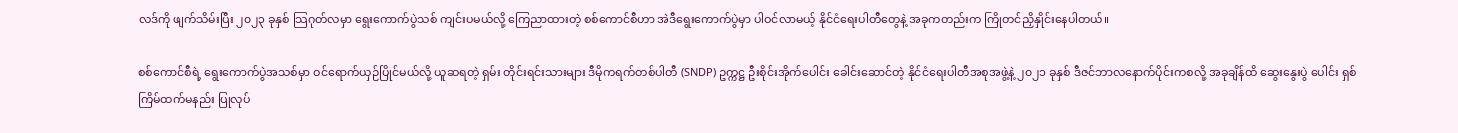လဒ်ကို ဖျက်သိမ်းပြီး ၂၀၂၃ ခုနှစ် သြဂုတ်လမှာ ရွေးကောက်ပွဲသစ် ကျင်းပမယ်လို့ ကြေညာထားတဲ့ စစ်ကောင်စီဟာ အဲဒီရွေးကောက်ပွဲမှာ ပါဝင်လာမယ့် နိုင်ငံရေးပါတီတွေနဲ့ အခုကတည်းက ကြိုတင်ညှိနှိုင်းနေပါတယ်။

စစ်ကောင်စီရဲ့ ရွေးကောက်ပွဲအသစ်မှာ ဝင်ရောက်ယှဉ်ပြိုင်မယ်လို့ ယူဆရတဲ့ ရှမ်း တိုင်းရင်းသားများ ဒီမိုကရက်တစ်ပါတီ (SNDP) ဥက္ကဋ္ဌ ဦးစိုင်းအိုက်ပေါင်း ခေါင်းဆောင်တဲ့ နိုင်ငံရေးပါတီအစုအဖွဲ့နဲ့ ၂၀၂၁ ခုနှစ် ဒီဇင်ဘာလနောက်ပိုင်းကစလို့ အခုချိန်ထိ ဆွေးနွေးပွဲ ပေါင်း ရှစ်ကြိမ်ထက်မနည်း ပြုလုပ်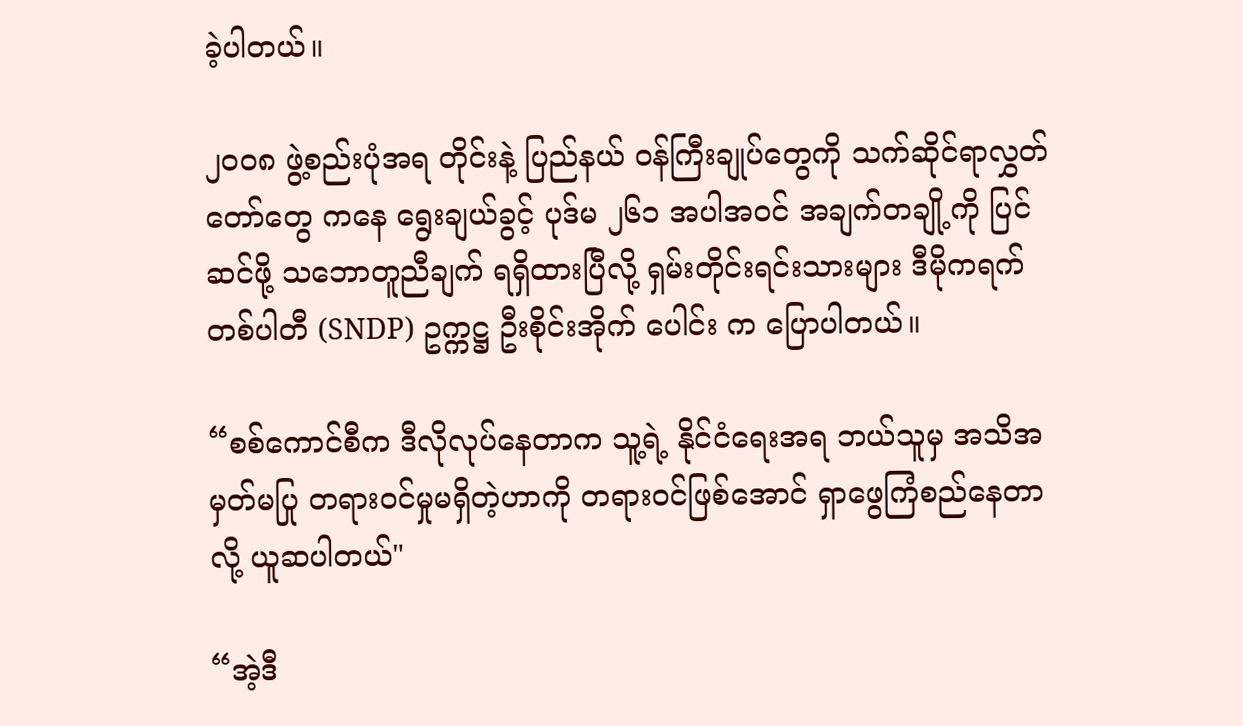ခဲ့ပါတယ်။

၂၀၀၈ ဖွဲ့စည်းပုံအရ တိုင်းနဲ့ ပြည်နယ် ဝန်ကြီးချုပ်တွေကို သက်ဆိုင်ရာလွှတ်တော်တွေ ကနေ ရွေးချယ်ခွင့် ပုဒ်မ ၂၆၁ အပါအဝင် အချက်တချို့ကို ပြင်ဆင်ဖို့ သဘောတူညီချက် ရရှိထားပြီလို့ ရှမ်းတိုင်းရင်းသားများ ဒီမိုကရက်တစ်ပါတီ (SNDP) ဥက္ကဋ္ဌ ဦးစိုင်းအိုက် ပေါင်း က ပြောပါတယ်။

“စစ်ကောင်စီက ဒီလိုလုပ်နေတာက သူ့ရဲ့ နိုင်ငံရေးအရ ဘယ်သူမှ အသိအမှတ်မပြု တရားဝင်မှုမရှိတဲ့ဟာကို တရားဝင်ဖြစ်အောင် ရှာဖွေကြံစည်နေတာလို့ ယူဆပါတယ်"

“အဲ့ဒီ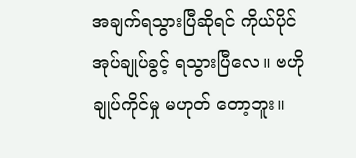အချက်ရသွားပြီဆိုရင် ကိုယ်ပိုင်အုပ်ချုပ်ခွင့် ရသွားပြီလေ။ ဗဟိုချုပ်ကိုင်မှု မဟုတ် တော့ဘူး။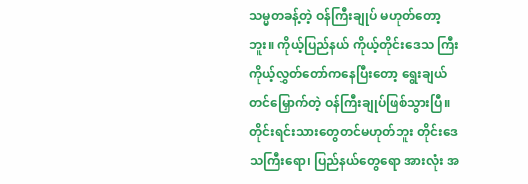သမ္မတခန့်တဲ့ ဝန်ကြီးချုပ် မဟုတ်တော့ဘူး။ ကိုယ့်ပြည်နယ် ကိုယ့်တိုင်းဒေသ ကြီး ကိုယ့်လွှတ်တော်ကနေပြီးတော့ ရွေးချယ်တင်မြှောက်တဲ့ ဝန်ကြီးချုပ်ဖြစ်သွားပြီ။ တိုင်းရင်းသားတွေတင်မဟုတ်ဘူး တိုင်းဒေသကြီးရော၊ ပြည်နယ်တွေရော အားလုံး အ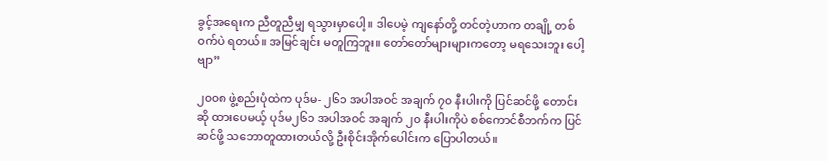ခွင့်အရေးက ညီတူညီမျှ ရသွားမှာပေါ့။ ဒါပေမဲ့ ကျနော်တို့ တင်တဲ့ဟာက တချို့ တစ်ဝက်ပဲ ရတယ်။ အမြင်ချင်း မတူကြဘူး။ တော်တော်များများကတော့ မရသေးဘူး ပေါ့ဗျာ”

၂၀၀၈ ဖွဲ့စည်းပုံထဲက ပုဒ်မ- ၂၆၁ အပါအဝင် အချက် ၇၀ နီးပါးကို ပြင်ဆင်ဖို့ တောင်းဆို ထားပေမယ့် ပုဒ်မ၂၆၁ အပါအဝင် အချက် ၂၀ နီးပါးကိုပဲ စစ်ကောင်စီဘက်က ပြင်ဆင်ဖို့ သဘောတူထားတယ်လို့ ဦးစိုင်းအိုက်ပေါင်းက ပြောပါတယ်။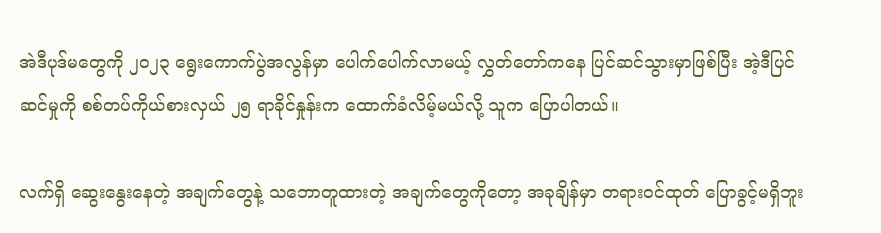အဲဒီပုဒ်မတွေကို ၂၀၂၃ ရွေးကောက်ပွဲအလွန်မှာ ပေါက်ပေါက်လာမယ့် လွှတ်တော်ကနေ ပြင်ဆင်သွားမှာဖြစ်ပြီး အဲ့ဒီပြင်ဆင်မှုကို စစ်တပ်ကိုယ်စားလှယ် ၂၅ ရာခိုင်နှုန်းက ထောက်ခံလိမ့်မယ်လို့ သူက ပြောပါတယ်။

လက်ရှိ ဆွေးနွေးနေတဲ့ အချက်တွေနဲ့ သဘောတူထားတဲ့ အချက်တွေကိုတော့ အခုချိန်မှာ တရားဝင်ထုတ် ပြောခွင့်မရှိဘူး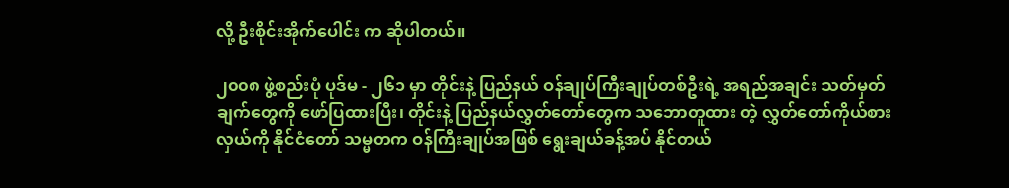လို့ ဦးစိုင်းအိုက်ပေါင်း က ဆိုပါတယ်။

၂၀၀၈ ဖွဲ့စည်းပုံ ပုဒ်မ - ၂၆၁ မှာ တိုင်းနဲ့ ပြည်နယ် ဝန်ချုပ်ကြီးချုပ်တစ်ဦးရဲ့ အရည်အချင်း သတ်မှတ်ချက်တွေကို ဖော်ပြထားပြီး၊ တိုင်းနဲ့ ပြည်နယ်လွှတ်တော်တွေက သဘောတူထား တဲ့ လွှတ်တော်ကိုယ်စားလှယ်ကို နိုင်ငံတော် သမ္မတက ဝန်ကြီးချုပ်အဖြစ် ရွေးချယ်ခန့်အပ် နိုင်တယ်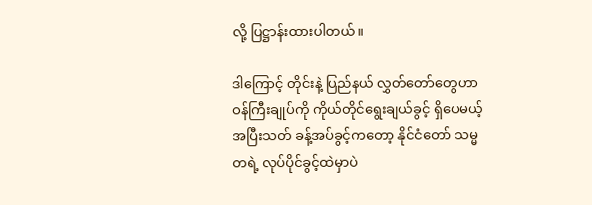လို့ ပြဋ္ဌာန်းထားပါတယ်။

ဒါကြောင့် တိုင်းနဲ့ ပြည်နယ် လွှတ်တော်တွေဟာ ဝန်ကြီးချုပ်ကို ကိုယ်တိုင်ရွေးချယ်ခွင့် ရှိပေမယ့် အပြီးသတ် ခန့်အပ်ခွင့်ကတော့ နိုင်ငံတော် သမ္မတရဲ့ လုပ်ပိုင်ခွင့်ထဲမှာပဲ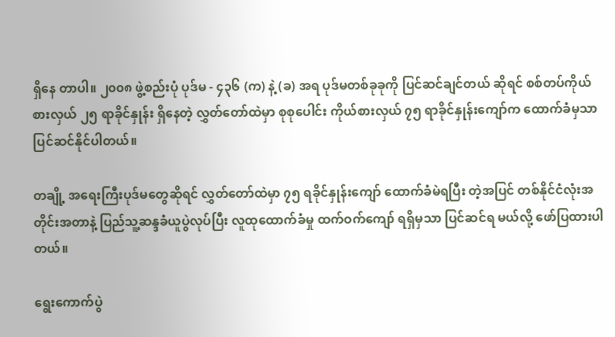ရှိနေ တာပါ။ ၂၀၀၈ ဖွဲ့စည်းပုံ ပုဒ်မ - ၄၃၆ (က) နဲ့ (ခ) အရ ပုဒ်မတစ်ခုခုကို ပြင်ဆင်ချင်တယ် ဆိုရင် စစ်တပ်ကိုယ်စားလှယ် ၂၅ ရာခိုင်နှုန်း ရှိနေတဲ့ လွှတ်တော်ထဲမှာ စုစုပေါင်း ကိုယ်စားလှယ် ၇၅ ရာခိုင်နှုန်းကျော်က ထောက်ခံမှသာ ပြင်ဆင်နိုင်ပါတယ်။

တချို့ အရေးကြီးပုဒ်မတွေဆိုရင် လွှတ်တော်ထဲမှာ ၇၅ ရခိုင်နှုန်းကျော် ထောက်ခံမဲရပြီး တဲ့အပြင် တစ်နိုင်ငံလုံးအတိုင်းအတာနဲ့ ပြည်သူ့ဆန္ဒခံယူပွဲလုပ်ပြီး လူထုထောက်ခံမှု ထက်ဝက်ကျော် ရရှိမှသာ ပြင်ဆင်ရ မယ်လို့ ဖော်ပြထားပါတယ်။

ရွေးကောက်ပွဲ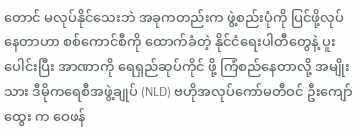တောင် မလုပ်နိုင်သေးဘဲ အခုကတည်းက ဖွဲ့စည်းပုံကို ပြင်ဖို့လုပ်နေတာဟာ စစ်ကောင်စီကို ထောက်ခံတဲ့ နိုင်ငံရေးပါတီတွေနဲ့ ပူးပေါင်းပြီး အာဏာကို ရေရှည်ဆုပ်ကိုင် ဖို့ ကြံစည်နေတာလို့ အမျိုးသား ဒီမိုကရေစီအဖွဲ့ချုပ် (NLD) ဗဟိုအလုပ်ကော်မတီဝင် ဦးကျော်ထွေး က ဝေဖန်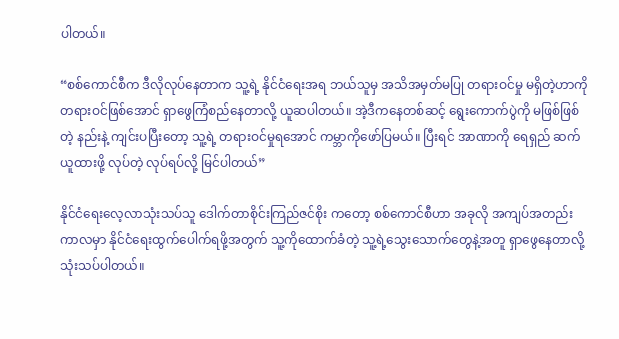ပါတယ်။

“စစ်ကောင်စီက ဒီလိုလုပ်နေတာက သူ့ရဲ့ နိုင်ငံရေးအရ ဘယ်သူမှ အသိအမှတ်မပြု တရားဝင်မှု မရှိတဲ့ဟာကို တရားဝင်ဖြစ်အောင် ရှာဖွေကြံစည်နေတာလို့ ယူဆပါတယ်။ အဲ့ဒီကနေတစ်ဆင့် ရွေးကောက်ပွဲကို မဖြစ်ဖြစ်တဲ့ နည်းနဲ့ ကျင်းပပြီးတော့ သူ့ရဲ့ တရားဝင်မှုရအောင် ကမ္ဘာကိုဖော်ပြမယ်။ ပြီးရင် အာဏာကို ရေရှည် ဆက်ယူထားဖို့ လုပ်တဲ့ လုပ်ရပ်လို့ မြင်ပါတယ်”

နိုင်ငံရေးလေ့လာသုံးသပ်သူ ဒေါက်တာစိုင်းကြည်ဇင်စိုး ကတော့ စစ်ကောင်စီဟာ အခုလို အကျပ်အတည်း ကာလမှာ နိုင်ငံရေးထွက်ပေါက်ရဖို့အတွက် သူ့ကိုထောက်ခံတဲ့ သူ့ရဲ့သွေးသောက်တွေနဲ့အတူ ရှာဖွေနေတာလို့ သုံးသပ်ပါတယ်။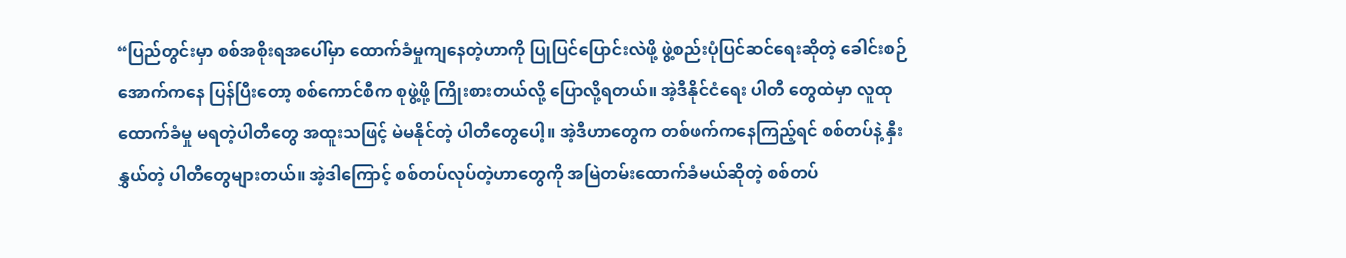“ပြည်တွင်းမှာ စစ်အစိုးရအပေါ်မှာ ထောက်ခံမှုကျနေတဲ့ဟာကို ပြုပြင်ပြောင်းလဲဖို့ ဖွဲ့စည်းပုံပြင်ဆင်ရေးဆိုတဲ့ ခေါင်းစဉ်အောက်ကနေ ပြန်ပြီးတော့ စစ်ကောင်စီက စုဖွဲ့ဖို့ ကြိုးစားတယ်လို့ ပြောလို့ရတယ်။ အဲ့ဒီနိုင်ငံရေး ပါတီ တွေထဲမှာ လူထုထောက်ခံမှု မရတဲ့ပါတီတွေ အထူးသဖြင့် မဲမနိုင်တဲ့ ပါတီတွေပေါ့။ အဲ့ဒီဟာတွေက တစ်ဖက်ကနေကြည့်ရင် စစ်တပ်နဲ့ နှီးနွှယ်တဲ့ ပါတီတွေများတယ်။ အဲ့ဒါကြောင့် စစ်တပ်လုပ်တဲ့ဟာတွေကို အမြဲတမ်းထောက်ခံမယ်ဆိုတဲ့ စစ်တပ်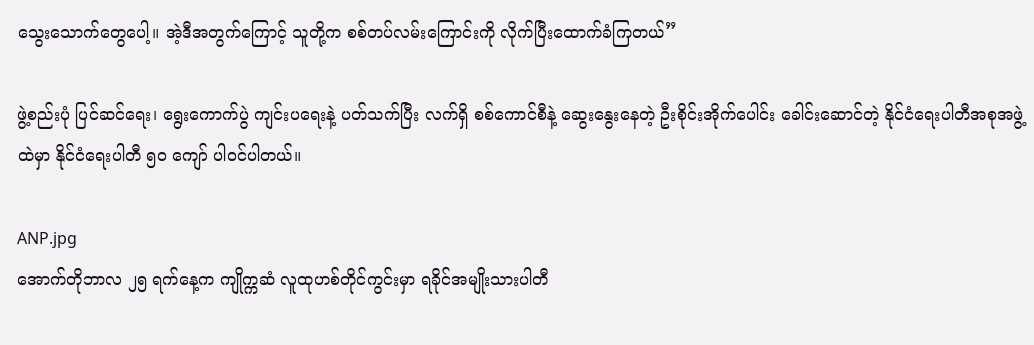သွေးသောက်တွေပေါ့။ အဲ့ဒီအတွက်ကြောင့် သူတို့က စစ်တပ်လမ်းကြောင်းကို လိုက်ပြီးထောက်ခံကြတယ်”

ဖွဲ့စည်းပုံ ပြင်ဆင်ရေး၊ ရွေးကောက်ပွဲ ကျင်းပရေးနဲ့ ပတ်သက်ပြီး လက်ရှိ စစ်ကောင်စီနဲ့‌ ဆွေးနွေးနေတဲ့ ဦးစိုင်းအိုက်ပေါင်း ခေါင်းဆောင်တဲ့ နိုင်ငံရေးပါတီအစုအဖွဲ့ထဲမှာ နိုင်ငံရေးပါတီ ၅၀ ကျော် ပါဝင်ပါတယ်။

ANP.jpg
အောက်တိုဘာလ ၂၅ ရက်နေ့က ကျိုက္ကဆံ လူထုဟစ်တိုင်ကွင်းမှာ ရခိုင်အမျိုးသားပါတီ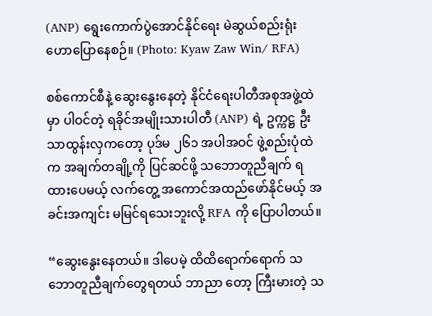(ANP) ရွေးကောက်ပွဲအောင်နိုင်ရေး မဲဆွယ်စည်းရုံးဟောပြောနေစဉ်။ (Photo: Kyaw Zaw Win/ RFA)

စစ်ကောင်စီနဲ့ ဆွေးနွေးနေတဲ့ နိုင်ငံရေးပါတီအစုအဖွဲ့ထဲမှာ ပါဝင်တဲ့ ရခိုင်အမျိုးသားပါတီ (ANP) ရဲ့ ဥက္ကဋ္ဌ ဦးသာထွန်းလှကတော့ ပုဒ်မ ၂၆၁ အပါအဝင် ဖွဲ့စည်းပုံထဲက အချက်တချို့ကို ပြင်ဆင်ဖို့ သဘောတူညီချက် ရထားပေမယ့် လက်တွေ့ အကောင်အထည်ဖော်နိုင်မယ့် အခင်းအကျင်း မမြင်ရသေးဘူးလို့ RFA ကို ပြောပါတယ်။

“ဆွေးနွေးနေတယ်။ ဒါပေမဲ့ ထိထိရောက်ရောက် သဘောတူညီချက်တွေရတယ် ဘာညာ တော့ ကြီးမားတဲ့ သ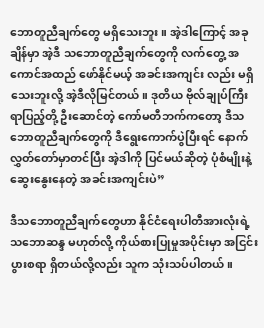ဘောတူညီချက်တွေ မရှိသေးဘူး။ အဲ့ဒါကြောင့် အခုချိန်မှာ အဲ့ဒီ သဘောတူညီချက်တွေကို လက်တွေ့ အကောင်အထည် ဖော်နိုင်မယ့် အခင်းအကျင်း လည်း မရှိသေးဘူးလို့ အဲ့ဒီလိုမြင်တယ်။ ဒုတိယ ဗိုလ်ချုပ်ကြီး ရာပြည့်တို့ ဦးဆောင်တဲ့ ကော်မတီဘက်ကတော့ ဒီသဘောတူညီချက်တွေကို ဒီရွေးကောက်ပွဲပြီးရင် နောက် လွှတ်တော်မှာတင်ပြီး အဲ့ဒါကို ပြင်မယ်ဆိုတဲ့ ပုံစံမျိုးနဲ့ ဆွေးနွေးနေတဲ့ အခင်းအကျင်းပဲ”

ဒီသဘောတူညီချက်တွေဟာ နိုင်ငံရေးပါတီအားလုံးရဲ့ သဘောဆန္ဒ မဟုတ်လို့ ကိုယ်စားပြုမှုအပိုင်းမှာ အငြင်းပွားစရာ ရှိတယ်လို့လည်း သူက သုံးသပ်ပါတယ်။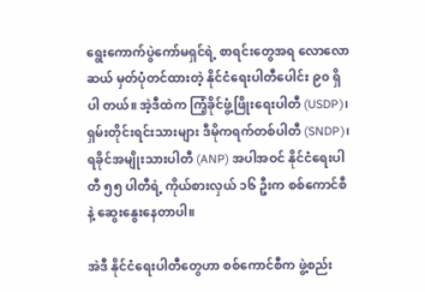ရွေးကောက်ပွဲကော်မရှင်ရဲ့ စာရင်းတွေအရ လောလောဆယ် မှတ်ပုံတင်ထားတဲ့ နိုင်ငံရေးပါတီပေါင်း ၉၀ ရှိပါ တယ်။ အဲ့ဒီထဲက ကြံ့ခိုင်ဖွံ့ဖြိုးရေးပါတီ (USDP)၊ ရှမ်းတိုင်းရင်းသားများ ဒီမိုကရက်တစ်ပါတီ (SNDP)၊ ရခိုင်အမျိုးသားပါတီ (ANP) အပါအဝင် နိုင်ငံရေးပါတီ ၅၅ ပါတီရဲ့ ကိုယ်စားလှယ် ၁၆ ဦးက စစ်ကောင်စီနဲ့ ဆွေးနွေးနေတာပါ။

အဲဒီ နိုင်ငံရေးပါတီတွေဟာ စစ်ကောင်စီက ဖွဲ့စည်း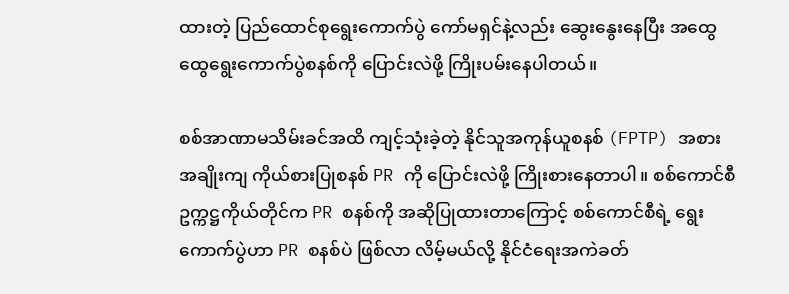ထားတဲ့ ပြည်ထောင်စုရွေးကောက်ပွဲ ကော်မရှင်နဲ့လည်း ဆွေးနွေးနေပြီး အထွေထွေရွေးကောက်ပွဲစနစ်ကို ပြောင်းလဲဖို့ ကြိုးပမ်းနေပါတယ်။

စစ်အာဏာမသိမ်းခင်အထိ ကျင့်သုံးခဲ့တဲ့ နိုင်သူအကုန်ယူစနစ် (FPTP) အစား အချိုးကျ ကိုယ်စားပြုစနစ် PR ကို ပြောင်းလဲဖို့ ကြိုးစားနေတာပါ။ စစ်ကောင်စီဥက္ကဋ္ဌကိုယ်တိုင်က PR စနစ်ကို အဆိုပြုထားတာကြောင့် စစ်ကောင်စီရဲ့ ရွေးကောက်ပွဲဟာ PR စနစ်ပဲ ဖြစ်လာ လိမ့်မယ်လို့ နိုင်ငံရေးအကဲခတ်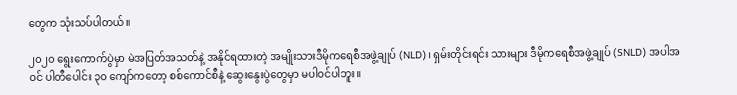တွေက သုံးသပ်ပါတယ်။

၂၀၂၀ ရွေးကောက်ပွဲမှာ မဲအပြတ်အသတ်နဲ့ အနိုင်ရထားတဲ့ အမျိုးသားဒီမိုကရေစီအဖွဲ့ချုပ် (NLD)၊ ရှမ်းတိုင်းရင်း သားများ ဒီမိုကရေစီအဖွဲ့ချုပ် (SNLD) အပါအဝင် ပါတီပေါင်း ၃၀ ကျော်ကတော့ စစ်ကောင်စီနဲ့ ဆွေးနွေးပွဲတွေမှာ မပါဝင်ပါဘူး။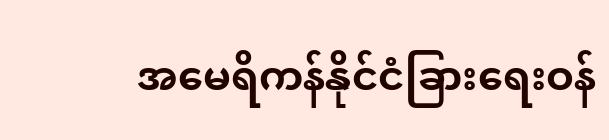အမေရိကန်နိုင်ငံခြားရေးဝန်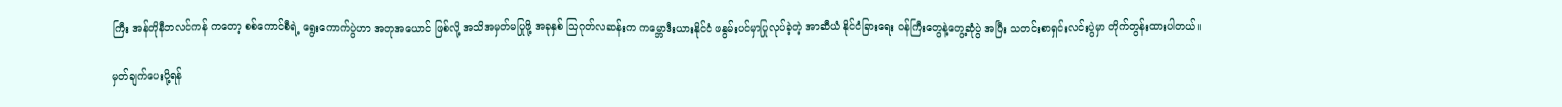ကြီး အန်တိုနီဘလင်ကန် ကတော့ စစ်ကောင်စီရဲ့ ရွေးကောက်ပွဲဟာ အတုအယောင် ဖြစ်လို့ အသိအမှတ်မပြုဖို့ အခုနှစ် သြဂုတ်လဆန်းက ကမ္ဘောဒီးယားနိုင်ငံ ဖနွမ်းပင်မှာပြုလုပ်ခဲ့တဲ့ အာဆီယံ နိုင်ငံခြားရေး ဝန်ကြီးတွေနဲ့တွေ့ဆုံပွဲ အပြီး သတင်းစာရှင်းလင်းပွဲမှာ တိုက်တွန်းထားပါတယ်။

မှတ်ချက်ပေးပို့ရန်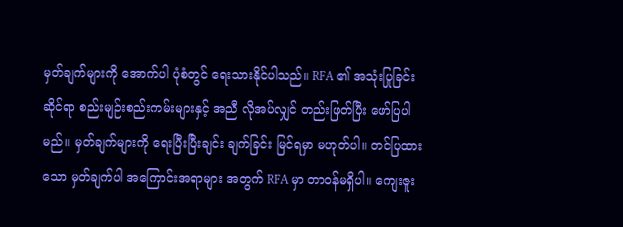မှတ်ချက်များကို အောက်ပါ ပုံစံတွင် ရေးသားနိုင်ပါသည်။ RFA ၏ အသုံးပြုခြင်းဆိုင်ရာ စည်းမျဉ်းစည်းကမ်းများနှင့် အညီ လိုအပ်လျှင် တည်းဖြတ်ပြီး ဖော်ပြပါမည်။ မှတ်ချက်များကို ရေးပြီးပြီးချင်း ချက်ခြင်း မြင်ရမှာ မဟုတ်ပါ။ တင်ပြထားသော မှတ်ချက်ပါ အကြောင်းအရာများ အတွက် RFA မှာ တာဝန်မရှိပါ။ ကျေးဇူး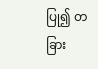ပြု၍ တခြား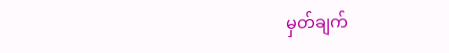မှတ်ချက်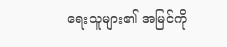ရေးသူများ၏ အမြင်ကို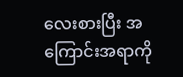လေးစားပြီး အကြောင်းအရာကို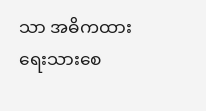သာ အဓိကထား ရေးသားစေ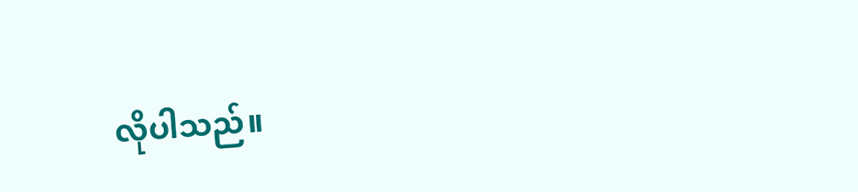လိုပါသည်။